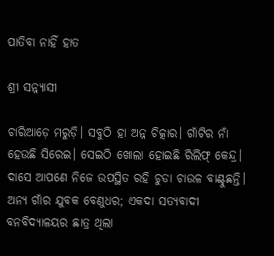ପାତିବା ନାହିଁ ହାତ

ଶ୍ରୀ ସନ୍ନ୍ୟାସୀ

ଚାରିଆଡ଼େ ମରୁଡ଼ି। ସବୁଠି ହା ଅନ୍ନ ଚିତ୍କାର। ଗାଁଟିର ନାଁ ହେଉଛି ସିରେଇ। ସେଇଠି ଖୋଲା ହୋଇଛି ରିଲିଫ୍‌ କେନ୍ଦ୍ର। ଦାସେ ଆପଣେ ନିଜେ ଉପସ୍ଥିତ ରହି ଚୁଡା ଚାଉଳ ବାଣ୍ଟୁଛନ୍ତି। ଅନ୍ୟ ଗାଁର ଯୁବକ ବେଣୁଧର; ଏକଦା ସତ୍ୟବାଦୀ ବନବିଦ୍ୟାଳୟର ଛାତ୍ର ଥିଲା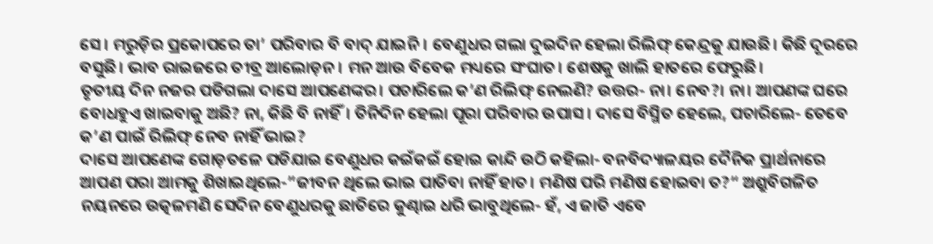ସେ। ମରୁଡ଼ିର ପ୍ରକୋପରେ ତା’ ପରିବାର ବି ବାଦ୍‌ ଯାଇନି। ବେଣୁଧର ଗଲା ଦୁଇଦିନ ହେଲା ରିଲିଫ୍‌ କେନ୍ଦ୍ରକୁ ଯାଉଛି। କିଛି ଦୂରରେ ବସୁଛି। ଭାବ ରାଇଜରେ ତୀବ୍ର ଆଲୋଡ଼ନ। ମନ ଆଉ ବିବେକ ମଧ୍ୟରେ ସଂଘାତ। ଶେଷକୁ ଖାଲି ହାତରେ ଫେରୁଛି।
ତୃତୀୟ ଦିନ ନଜର ପଡିଗଲା ଦାସେ ଆପଣେଙ୍କର। ପଚାରିଲେ କ’ଣ ରିଲିଫ୍‌ ନେଲଣି? ଉତ୍ତର- ନା। ନେବ?। ନା। ଆପଣଙ୍କ ଘରେ ବୋଧହୁଏ ଖାଇବାକୁ ଅଛି? ନା, କିଛି ବି ନାହିଁ। ତିନିଦିନ ହେଲା ପୂରା ପରିବାର ଉପାସ। ଦାସେ ବିସ୍ମିତ ହେଲେ, ପଚାରିଲେ- ତେବେ କ’ଣ ପାଇଁ ରିଲିଫ୍‌ ନେବ ନାହିଁ ଭାଇ?
ଦାସେ ଆପଣେଙ୍କ ଗୋଡ଼ତଳେ ପଡିଯାଇ ବେଣୁଧର କଇଁକଇଁ ହୋଇ କାନ୍ଦି ଉଠି କହିଲା- ବନବିଦ୍ୟାଳୟର ଦୈନିକ ପ୍ରାର୍ଥନାରେ ଆପଣ ପରା ଆମକୁ ଶିଖାଇଥିଲେ-”ଜୀବନ ଥିଲେ ଭାଇ ପାତିବା ନାହିଁ ହାତ। ମଣିଷ ପରି ମଣିଷ ହୋଇବା ତ?“ ଅଶ୍ରୁବିଗଳିତ ନୟନରେ ଉତ୍କଳମଣି ସେଦିନ ବେଣୁଧରକୁ ଛାତିରେ କୁଣ୍ଢାଇ ଧରି ଭାବୁଥିଲେ- ହଁ, ଏ ଜାତି ଏବେ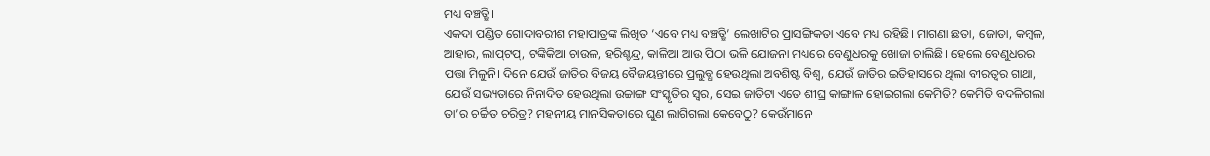ମଧ୍ୟ ବଞ୍ଚତ୍ଛି।
ଏକଦା ପଣ୍ଡିତ ଗୋଦାବରୀଶ ମହାପାତ୍ରଙ୍କ ଲିଖିତ ‘ଏବେ ମଧ୍ୟ ବଞ୍ଚତ୍ଛି’ ଲେଖାଟିର ପ୍ରାସଙ୍ଗିକତା ଏବେ ମଧ୍ୟ ରହିଛି। ମାଗଣା ଛତା, ଜୋତା, କମ୍ବଳ, ଆହାର, ଲାପ୍‌ଟପ୍‌, ଟଙ୍କିକିଆ ଚାଉଳ, ହରିଶ୍ଚନ୍ଦ୍ର, କାଳିଆ ଆଉ ପିଠା ଭଳି ଯୋଜନା ମଧ୍ୟରେ ବେଣୁଧରକୁ ଖୋଜା ଚାଲିଛି। ହେଲେ ବେଣୁଧରର ପତ୍ତା ମିଳୁନି। ଦିନେ ଯେଉଁ ଜାତିର ବିଜୟ ବୈଜୟନ୍ତୀରେ ପ୍ରଲୁବ୍ଧ ହେଉଥିଲା ଅବଶିଷ୍ଟ ବିଶ୍ୱ, ଯେଉଁ ଜାତିର ଇତିହାସରେ ଥିଲା ବୀରତ୍ୱର ଗାଥା, ଯେଉଁ ସଭ୍ୟତାରେ ନିନାଦିତ ହେଉଥିଲା ଉଚ୍ଚାଙ୍ଗ ସଂସ୍କୃତିର ସ୍ବର, ସେଇ ଜାତିଟା ଏତେ ଶୀଘ୍ର କାଙ୍ଗାଳ ହୋଇଗଲା କେମିତି? କେମିତି ବଦଳିଗଲା ତା’ର ଚର୍ଚ୍ଚିତ ଚରିତ୍ର? ମହନୀୟ ମାନସିକତାରେ ଘୁଣ ଲାଗିଗଲା କେବେଠୁ? କେଉଁମାନେ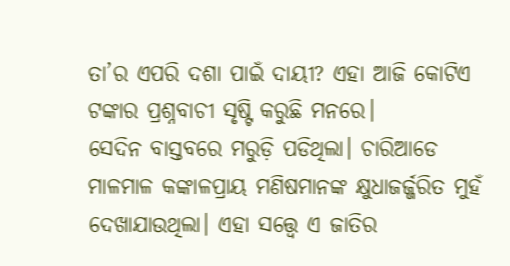ତା’ର ଏପରି ଦଶା ପାଇଁ ଦାୟୀ? ଏହା ଆଜି କୋଟିଏ ଟଙ୍କାର ପ୍ରଶ୍ନବାଚୀ ସୃଷ୍ଟି କରୁଛି ମନରେ।
ସେଦିନ ବାସ୍ତବରେ ମରୁଡ଼ି ପଡିଥିଲା। ଚାରିଆଡେ ମାଳମାଳ କଙ୍କାଳପ୍ରାୟ ମଣିଷମାନଙ୍କ କ୍ଷୁଧାଜର୍ଜ୍ଜରିତ ମୁହଁ ଦେଖାଯାଉଥିଲା। ଏହା ସତ୍ତ୍ୱେ ଏ ଜାତିର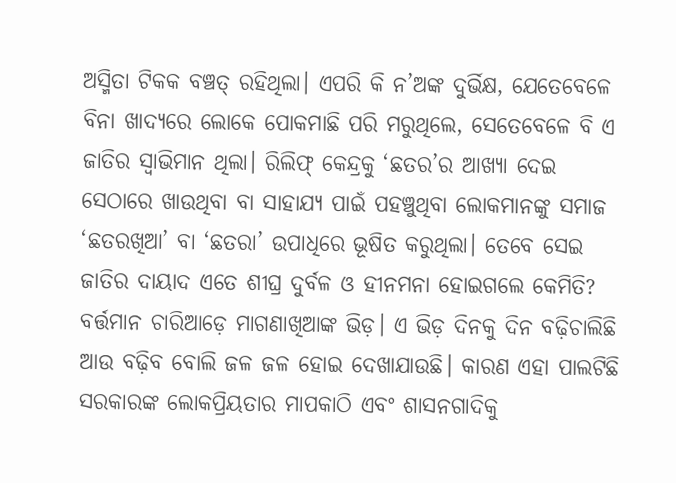ଅସ୍ମିତା ଟିକକ ବଞ୍ଚତ୍ ରହିଥିଲା। ଏପରି କି ନ’ଅଙ୍କ ଦୁର୍ଭିକ୍ଷ, ଯେତେବେଳେ ବିନା ଖାଦ୍ୟରେ ଲୋକେ ପୋକମାଛି ପରି ମରୁଥିଲେ, ସେତେବେଳେ ବି ଏ ଜାତିର ସ୍ବାଭିମାନ ଥିଲା। ରିଲିଫ୍‌ କେନ୍ଦ୍ରକୁ ‘ଛତର’ର ଆଖ୍ୟା ଦେଇ ସେଠାରେ ଖାଉଥିବା ବା ସାହାଯ୍ୟ ପାଇଁ ପହଞ୍ଚୁଥିବା ଲୋକମାନଙ୍କୁ ସମାଜ ‘ଛତରଖିଆ’ ବା ‘ଛତରା’ ଉପାଧିରେ ଭୂଷିତ କରୁଥିଲା। ତେବେ ସେଇ ଜାତିର ଦାୟାଦ ଏତେ ଶୀଘ୍ର ଦୁର୍ବଳ ଓ ହୀନମନା ହୋଇଗଲେ କେମିତି?
ବର୍ତ୍ତମାନ ଚାରିଆଡ଼େ ମାଗଣାଖିଆଙ୍କ ଭିଡ଼। ଏ ଭିଡ଼ ଦିନକୁ ଦିନ ବଢ଼ିଚାଲିଛି ଆଉ ବଢ଼ିବ ବୋଲି ଜଳ ଜଳ ହୋଇ ଦେଖାଯାଉଛି। କାରଣ ଏହା ପାଲଟିଛି ସରକାରଙ୍କ ଲୋକପ୍ରିୟତାର ମାପକାଠି ଏବଂ ଶାସନଗାଦିକୁ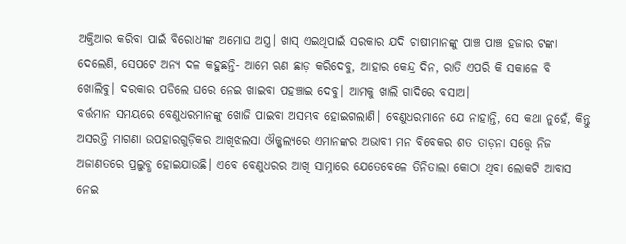ଅକ୍ତିଆର କରିବା ପାଇଁ ବିରୋଧୀଙ୍କ ଅମୋଘ ଅସ୍ତ୍ର। ଖାସ୍‌ ଏଇଥିପାଇଁ ସରକାର ଯଦି ଚାଷୀମାନଙ୍କୁ ପାଞ୍ଚ ପାଞ୍ଚ ହଜାର ଟଙ୍କା ଦେଲେଣି, ସେପଟେ ଅନ୍ୟ ଦଳ କହୁଛନ୍ତି- ଆମେ ଋଣ ଛାଡ଼ କରିଦେବୁ, ଆହାର କେନ୍ଦ୍ର ଦିନ, ରାତି ଏପରି କି ସକାଳେ ବି ଖୋଲିବୁ। ଦରକାର ପଡିଲେ ଘରେ ନେଇ ଖାଇବା ପହଞ୍ଚାଇ ଦେବୁ। ଆମକୁ ଖାଲି ଗାଦିରେ ବସାଅ।
ବର୍ତ୍ତମାନ ସମୟରେ ବେଣୁଧରମାନଙ୍କୁ ଖୋଜି ପାଇବା ଅସମ୍ଭବ ହୋଇଗଲାଣି। ବେଣୁଧରମାନେ ଯେ ନାହାନ୍ତି, ସେ କଥା ନୁହେଁ, କିନ୍ତୁ ଅସରନ୍ତି ମାଗଣା ଉପହାରଗୁଡ଼ିକର ଆଖିଝଲସା ଔଜ୍ଜ୍ୱଲ୍ୟରେ ଏମାନଙ୍କର ଅଭାବୀ ମନ ବିବେକର ଶତ ତାଡ଼ନା ସତ୍ତ୍ୱେ ନିଜ ଅଜାଣତରେ ପ୍ରଲୁବ୍ଧ ହୋଇଯାଉଛି। ଏବେ ବେଣୁଧରର ଆଖି ସାମ୍ନାରେ ଯେତେବେଳେ ତିନିତାଲା କୋଠା ଥିବା ଲୋକଟି ଆବାସ ନେଇ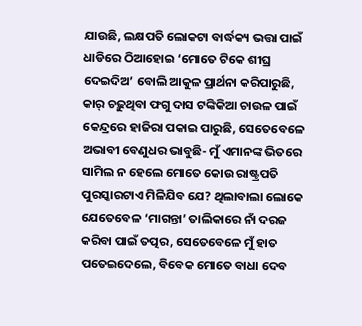ଯାଉଛି, ଲକ୍ଷପତି ଲୋକଟା ବାର୍ଦ୍ଧକ୍ୟ ଭତ୍ତା ପାଇଁ ଧାଡିରେ ଠିଆହୋଇ ‘ମୋତେ ଟିକେ ଶୀଘ୍ର ଦେଇଦିଅ’ ବୋଲି ଆକୁଳ ପ୍ରାର୍ଥନା କରିପାରୁଛି, କାର୍‌ ଚଢ଼ୁଥିବା ଫଗୁ ଦାସ ଟଙ୍କିକିଆ ଚାଉଳ ପାଇଁ କେନ୍ଦ୍ରରେ ହାଜିରା ପକାଇ ପାରୁଛି, ସେତେବେଳେ ଅଭାବୀ ବେଣୁଧର ଭାବୁଛି- ମୁଁ ଏମାନଙ୍କ ଭିତରେ ସାମିଲ ନ ହେଲେ ମୋତେ କୋଉ ରାଷ୍ଟ୍ରପତି ପୁରସ୍କାରଟାଏ ମିଳିଯିବ ଯେ? ଥିଲାବାଲା ଲୋକେ ଯେତେବେଳ ‘ମାଗନ୍ତା’ ତାଲିକାରେ ନାଁ ଦରଜ କରିବା ପାଇଁ ତତ୍ପର, ସେତେବେଳେ ମୁଁ ହାତ ପତେଇଦେଲେ, ବିବେକ ମୋତେ ବାଧା ଦେବ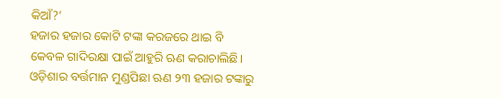କିଆଁ?’
ହଜାର ହଜାର କୋଟି ଟଙ୍କା କରଜରେ ଥାଇ ବି କେବଳ ଗାଦିରକ୍ଷା ପାଇଁ ଆହୁରି ଋଣ କରାଚାଲିଛି। ଓଡ଼ିଶାର ବର୍ତ୍ତମାନ ମୁଣ୍ଡପିଛା ଋଣ ୨୩ ହଜାର ଟଙ୍କାରୁ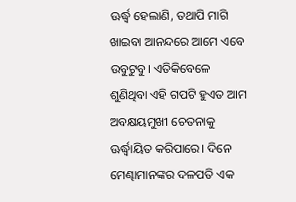ଊର୍ଦ୍ଧ୍ୱ ହେଲାଣି, ତଥାପି ମାଗି ଖାଇବା ଆନନ୍ଦରେ ଆମେ ଏବେ ଉବୁଟୁବୁ। ଏତିକିବେଳେ ଶୁଣିଥିବା ଏହି ଗପଟି ହୁଏତ ଆମ ଅବକ୍ଷୟମୁଖୀ ଚେତନାକୁ ଊର୍ଦ୍ଧ୍ୱାୟିତ କରିପାରେ। ଦିନେ ମେଣ୍ଢାମାନଙ୍କର ଦଳପତି ଏକ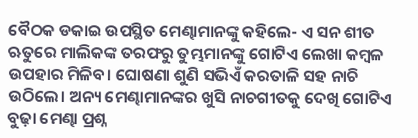ବୈଠକ ଡକାଇ ଉପସ୍ଥିତ ମେଣ୍ଢାମାନଙ୍କୁ କହିଲେ- ଏ ସନ ଶୀତ ଋତୁରେ ମାଲିକଙ୍କ ତରଫରୁ ତୁମ୍ଭମାନଙ୍କୁ ଗୋଟିଏ ଲେଖା କମ୍ବଳ ଉପହାର ମିଳିବ। ଘୋଷଣା ଶୁଣି ସଭିଏଁ କରତାଳି ସହ ନାଚି ଉଠିଲେ। ଅନ୍ୟ ମେଣ୍ଢାମାନଙ୍କର ଖୁସି ନାଚଗୀତକୁ ଦେଖି ଗୋଟିଏ ବୁଢ଼ା ମେଣ୍ଢା ପ୍ରଶ୍ନ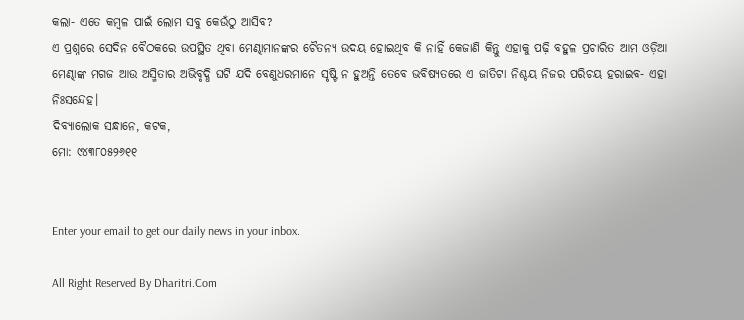କଲା- ଏତେ କମ୍ବଳ ପାଇଁ ଲୋମ ସବୁ କେଉଁଠୁ ଆସିବ?
ଏ ପ୍ରଶ୍ନରେ ସେଦିନ ବୈଠକରେ ଉପସ୍ଥିତ ଥିବା ମେଣ୍ଢାମାନଙ୍କର ଚୈତନ୍ୟ ଉଦୟ ହୋଇଥିବ କି ନାହିଁ କେଜାଣି କିନ୍ତୁ ଏହାକୁ ପଢ଼ି ବହୁଳ ପ୍ରଚାରିତ ଆମ ଓଡ଼ିଆ ମେଣ୍ଢାଙ୍କ ମଗଜ ଆଉ ଅସ୍ମିତାର ଅଭିବୃଦ୍ଧି ଘଟି ଯଦି ବେଣୁଧରମାନେ ସୃଷ୍ଟି ନ ହୁଅନ୍ତି ତେବେ ଭବିଷ୍ୟତରେ ଏ ଜାତିଟା ନିଶ୍ଚୟ ନିଜର ପରିଚୟ ହରାଇବ- ଏହା ନିଃସନ୍ଦେହ।
ଦିବ୍ୟାଲୋକ ସନ୍ଧାନେ, କଟକ,
ମୋ: ୯୪୩୮୦୫୨୬୧୧


Enter your email to get our daily news in your inbox.

All Right Reserved By Dharitri.Com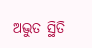ଅଦ୍ଭୁତ ସ୍ଥିତି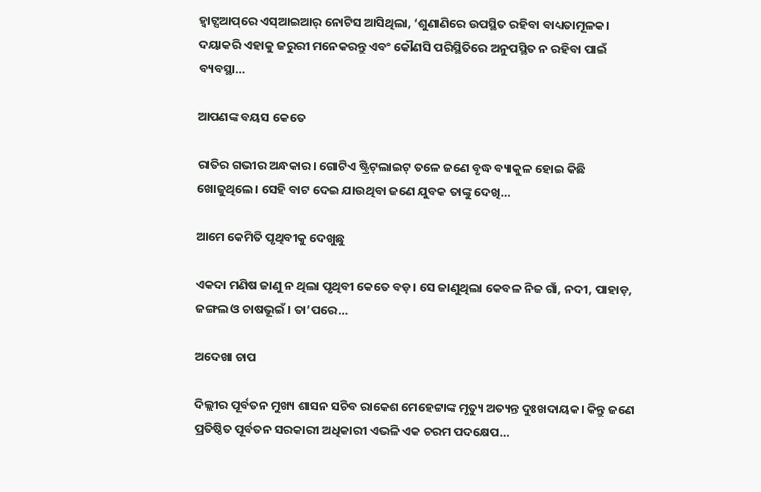ହ୍ୱାଟ୍ସଆପ୍‌ରେ ଏସ୍‌ଆଇଆର୍‌ ନୋଟିସ ଆସିଥିଲା, ‘ଶୁଣାଣିରେ ଉପସ୍ଥିତ ରହିବା ବାଧ୍ୟତାମୂଳକ। ଦୟାକରି ଏହାକୁ ଜରୁରୀ ମନେକରନ୍ତୁ ଏବଂ କୌଣସି ପରିସ୍ଥିତିରେ ଅନୁପସ୍ଥିତ ନ ରହିବା ପାଇଁ ବ୍ୟବସ୍ଥା…

ଆପଣଙ୍କ ବୟସ କେତେ

ରାତିର ଗଭୀର ଅନ୍ଧକାର। ଗୋଟିଏ ଷ୍ଟ୍ରିଟ୍‌ଲାଇଟ୍‌ ତଳେ ଜଣେ ବୃଦ୍ଧ ବ୍ୟାକୁଳ ହୋଇ କିଛି ଖୋଜୁଥିଲେ। ସେହି ବାଟ ଦେଇ ଯାଉଥିବା ଜଣେ ଯୁବକ ତାଙ୍କୁ ଦେଖି…

ଆମେ କେମିତି ପୃଥିବୀକୁ ଦେଖୁଛୁ

ଏକଦା ମଣିଷ ଜାଣୁ ନ ଥିଲା ପୃଥିବୀ କେତେ ବଡ଼। ସେ ଜାଣୁଥିଲା କେବଳ ନିଜ ଗାଁ, ନଦୀ, ପାହାଡ଼, ଜଙ୍ଗଲ ଓ ଚାଷଭୂଇଁ । ତା’ପରେ…

ଅଦେଖା ଚାପ

ଦିଲ୍ଲୀର ପୂର୍ବତନ ମୁଖ୍ୟ ଶାସନ ସଚିବ ରାକେଶ ମେହେଟ୍ଟାଙ୍କ ମୃତ୍ୟୁ ଅତ୍ୟନ୍ତ ଦୁଃଖଦାୟକ। କିନ୍ତୁ ଜଣେ ପ୍ରତିଷ୍ଠିତ ପୂର୍ବତନ ସରକାରୀ ଅଧିକାରୀ ଏଭଳି ଏକ ଚରମ ପଦକ୍ଷେପ…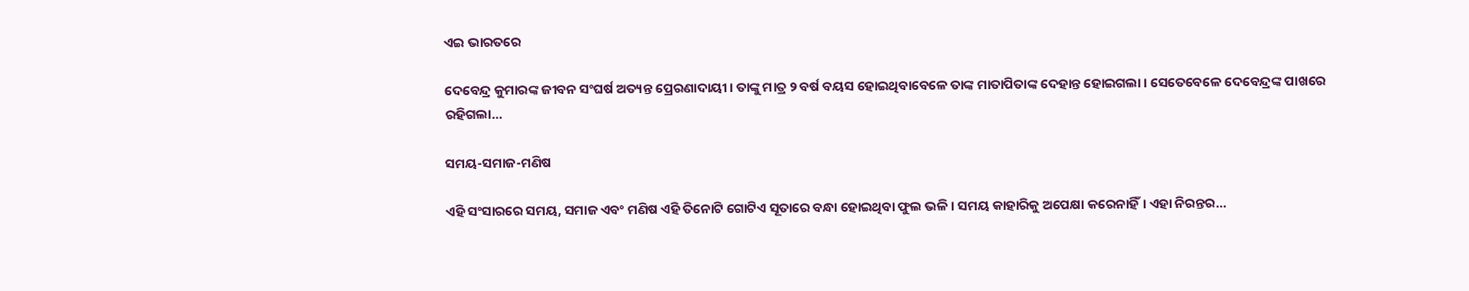ଏଇ ଭାରତରେ

ଦେବେନ୍ଦ୍ର କୁମାରଙ୍କ ଜୀବନ ସଂଘର୍ଷ ଅତ୍ୟନ୍ତ ପ୍ରେରଣାଦାୟୀ। ତାଙ୍କୁ ମାତ୍ର ୨ ବର୍ଷ ବୟସ ହୋଇଥିବାବେଳେ ତାଙ୍କ ମାତାପିତାଙ୍କ ଦେହାନ୍ତ ହୋଇଗଲା। ସେତେବେଳେ ଦେବେନ୍ଦ୍ରଙ୍କ ପାଖରେ ରହିଗଲା…

ସମୟ-ସମାଜ-ମଣିଷ

ଏହି ସଂସାରରେ ସମୟ, ସମାଜ ଏବଂ ମଣିଷ ଏହି ତିନୋଟି ଗୋଟିଏ ସୂତାରେ ବନ୍ଧା ହୋଇଥିବା ଫୁଲ ଭଳି। ସମୟ କାହାରିକୁ ଅପେକ୍ଷା କରେନାହିଁ। ଏହା ନିରନ୍ତର…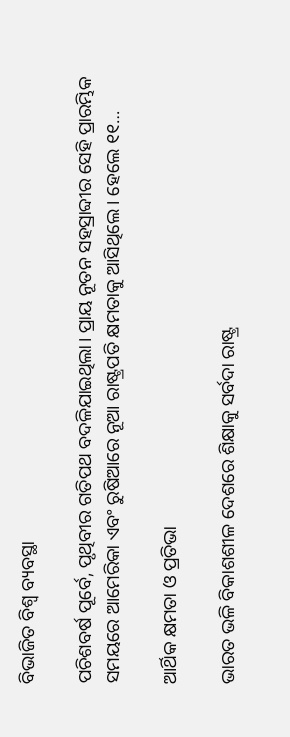ବିଭାଜିତ ବିଶ୍ୱ ବ୍ୟବସ୍ଥା

ପଚିଶବର୍ଷ ପୂର୍ବେ, ପୃଥିବୀର ଗତିପଥ ବଦଳିଯାଇଥିଲା। ପ୍ରାୟ ନୂତନ ସହସ୍ରାବ୍ଦୀର ସେହି ପ୍ରାରମ୍ଭିକ ସମୟରେ ଆମେରିକା ଏବଂ ରୁଷିଆରେ ନୂଆ ରାଷ୍ଟ୍ରପତି କ୍ଷମତାକୁ ଆସିଥିଲେ। ହେଲେ ୧୧…

ଆର୍ଥିକ କ୍ଷମତା ଓ ପ୍ରତିଭା

ଭାରତ ଭଳି ବିକାଶଶୀଳ ଦେଶରେ ଶିକ୍ଷାକୁ ସର୍ବଦା ରାଷ୍ଟ୍ର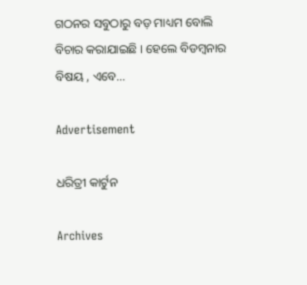ଗଠନର ସବୁଠାରୁ ବଡ଼ ମାଧ୍ୟମ ବୋଲି ବିଚାର କରାଯାଇଛି । ହେଲେ ବିଡମ୍ବନାର ବିଷୟ , ଏବେ…

Advertisement

ଧରିତ୍ରୀ କାର୍ଟୁନ

Archives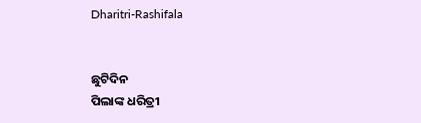Dharitri-Rashifala


ଛୁଟିଦିନ
ପିଲାଙ୍କ ଧରିତ୍ରୀ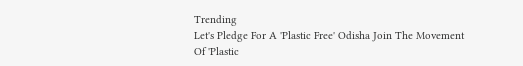Trending
Let's Pledge For A 'Plastic Free' Odisha Join The Movement Of 'Plastic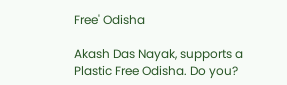Free' Odisha

Akash Das Nayak, supports a Plastic Free Odisha. Do you?